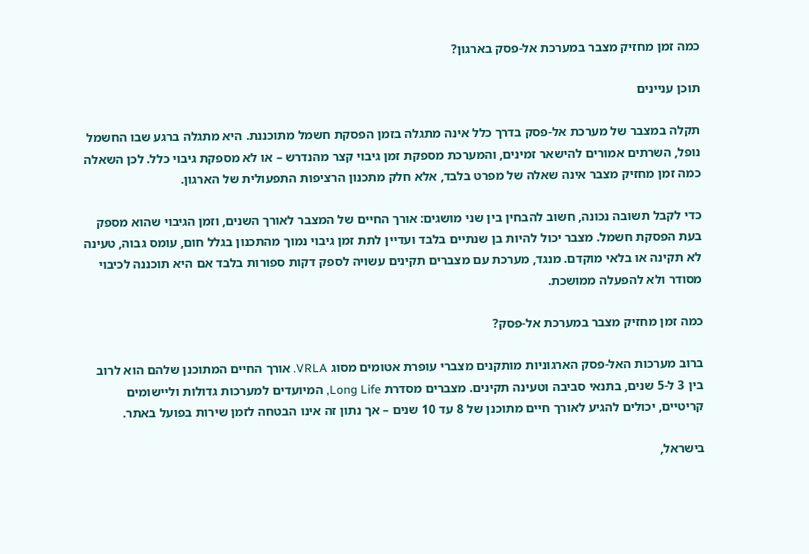כמה זמן מחזיק מצבר במערכת אל-פסק בארגון?

תוכן עניינים

תקלה במצבר של מערכת אל-פסק בדרך כלל אינה מתגלה בזמן הפסקת חשמל מתוכננת. היא מתגלה ברגע שבו החשמל נופל, השרתים אמורים להישאר זמינים, והמערכת מספקת זמן גיבוי קצר מהנדרש – או לא מספקת גיבוי כלל. לכן השאלה כמה זמן מחזיק מצבר אינה שאלה של מפרט בלבד, אלא חלק מתכנון הרציפות התפעולית של הארגון.

כדי לקבל תשובה נכונה, חשוב להבחין בין שני מושגים: אורך החיים של המצבר לאורך השנים, וזמן הגיבוי שהוא מספק בעת הפסקת חשמל. מצבר יכול להיות בן שנתיים בלבד ועדיין לתת זמן גיבוי נמוך מהתכנון בגלל חום, עומס גבוה, טעינה לא תקינה או בלאי מוקדם. מנגד, מערכת עם מצברים תקינים עשויה לספק דקות ספורות בלבד אם היא תוכננה לכיבוי מסודר ולא להפעלה ממושכת.

כמה זמן מחזיק מצבר במערכת אל-פסק?

ברוב מערכות האל-פסק הארגוניות מותקנים מצברי עופרת אטומים מסוג VRLA. אורך החיים המתוכנן שלהם הוא לרוב בין 3 ל-5 שנים, בתנאי סביבה וטעינה תקינים. מצברים מסדרת Long Life, המיועדים למערכות גדולות וליישומים קריטיים, יכולים להגיע לאורך חיים מתוכנן של 8 עד 10 שנים – אך נתון זה אינו הבטחה לזמן שירות בפועל באתר.

בישראל,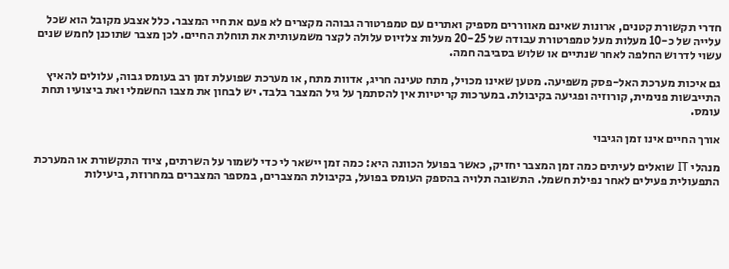חדרי תקשורת קטנים, ארונות שאינם מאווררים מספיק ואתרים עם טמפרטורה גבוהה מקצרים לא פעם את חיי המצבר. כלל אצבע מקובל הוא שכל עלייה של כ-10 מעלות מעל טמפרטורת עבודה של 20-25 מעלות צלזיוס עלולה לקצר משמעותית את תוחלת החיים. לכן מצבר שתוכנן לחמש שנים עשוי לדרוש החלפה לאחר שנתיים או שלוש בסביבה חמה.

גם איכות מערכת האל-פסק משפיעה. מטען שאינו מכויל, מתח טעינה חריג, אדוות מתח, או מערכת שפועלת זמן רב בעומס גבוה, עלולים להאיץ התייבשות פנימית, קורוזיה ופגיעה בקיבולת. במערכות קריטיות אין להסתמך על גיל המצבר בלבד. יש לבחון את מצבו החשמלי ואת ביצועיו תחת עומס.

אורך החיים אינו זמן הגיבוי

מנהלי IT שואלים לעיתים כמה זמן המצבר יחזיק, כאשר בפועל הכוונה היא: כמה זמן יישאר לי כדי לשמור על השרתים, ציוד התקשורת או המערכת התפעולית פעילים לאחר נפילת חשמל. התשובה תלויה בהספק העומס בפועל, בקיבולת המצברים, במספר המצברים במחרוזת, ביעילות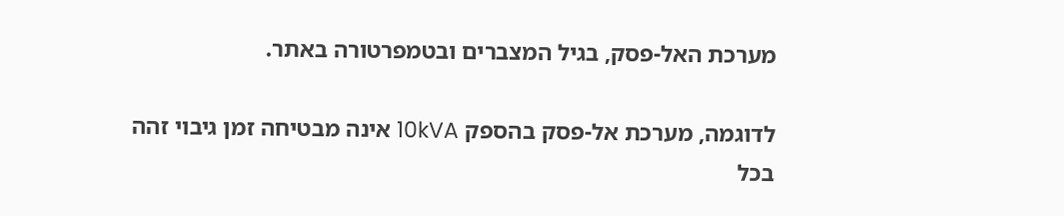מערכת האל-פסק, בגיל המצברים ובטמפרטורה באתר.

לדוגמה, מערכת אל-פסק בהספק 10kVA אינה מבטיחה זמן גיבוי זהה בכל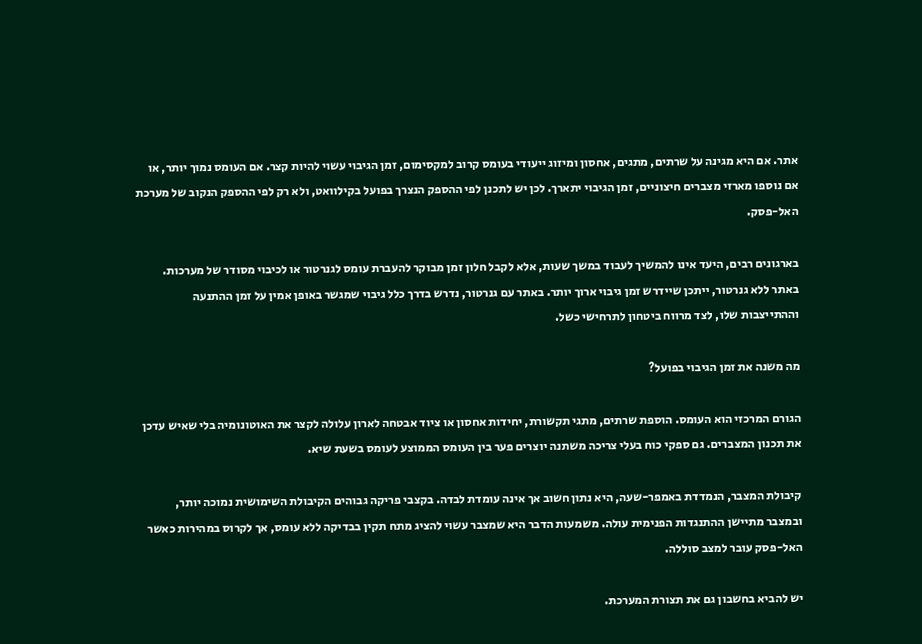אתר. אם היא מגינה על שרתים, מתגים, אחסון ומיזוג ייעודי בעומס קרוב למקסימום, זמן הגיבוי עשוי להיות קצר. אם העומס נמוך יותר, או אם נוספו מארזי מצברים חיצוניים, זמן הגיבוי יתארך. לכן יש לתכנן לפי ההספק הנצרך בפועל בקילוואט, ולא רק לפי ההספק הנקוב של מערכת האל-פסק.

בארגונים רבים, היעד אינו להמשיך לעבוד במשך שעות, אלא לקבל חלון זמן מבוקר להעברת עומס לגנרטור או לכיבוי מסודר של מערכות. באתר ללא גנרטור, ייתכן שיידרש זמן גיבוי ארוך יותר. באתר עם גנרטור, נדרש בדרך כלל גיבוי שמגשר באופן אמין על זמן ההתנעה וההתייצבות שלו, לצד מרווח ביטחון לתרחישי כשל.

מה משנה את זמן הגיבוי בפועל?

הגורם המרכזי הוא העומס. הוספת שרתים, מתגי תקשורת, יחידות אחסון או ציוד אבטחה לארון עלולה לקצר את האוטונומיה בלי שאיש עדכן את תכנון המצברים. גם ספקי כוח בעלי צריכה משתנה יוצרים פער בין העומס הממוצע לעומס בשעת שיא.

קיבולת המצבר, הנמדדת באמפר-שעה, היא נתון חשוב אך אינה עומדת לבדה. בקצבי פריקה גבוהים הקיבולת השימושית נמוכה יותר, ובמצבר מתיישן ההתנגדות הפנימית עולה. משמעות הדבר היא שמצבר עשוי להציג מתח תקין בבדיקה ללא עומס, אך לקרוס במהירות כאשר האל-פסק עובר למצב סוללה.

יש להביא בחשבון גם את תצורת המערכת.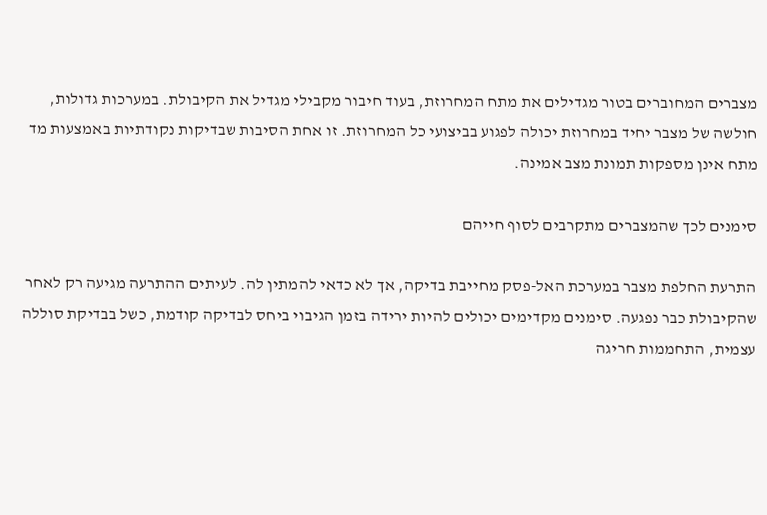מצברים המחוברים בטור מגדילים את מתח המחרוזת, בעוד חיבור מקבילי מגדיל את הקיבולת. במערכות גדולות, חולשה של מצבר יחיד במחרוזת יכולה לפגוע בביצועי כל המחרוזת. זו אחת הסיבות שבדיקות נקודתיות באמצעות מד מתח אינן מספקות תמונת מצב אמינה.

סימנים לכך שהמצברים מתקרבים לסוף חייהם

התרעת החלפת מצבר במערכת האל-פסק מחייבת בדיקה, אך לא כדאי להמתין לה. לעיתים ההתרעה מגיעה רק לאחר שהקיבולת כבר נפגעה. סימנים מקדימים יכולים להיות ירידה בזמן הגיבוי ביחס לבדיקה קודמת, כשל בבדיקת סוללה עצמית, התחממות חריגה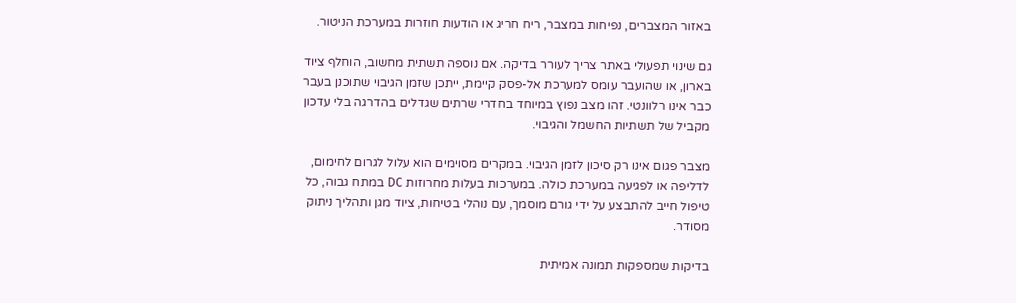באזור המצברים, נפיחות במצבר, ריח חריג או הודעות חוזרות במערכת הניטור.

גם שינוי תפעולי באתר צריך לעורר בדיקה. אם נוספה תשתית מחשוב, הוחלף ציוד בארון, או שהועבר עומס למערכת אל-פסק קיימת, ייתכן שזמן הגיבוי שתוכנן בעבר כבר אינו רלוונטי. זהו מצב נפוץ במיוחד בחדרי שרתים שגדלים בהדרגה בלי עדכון מקביל של תשתיות החשמל והגיבוי.

מצבר פגום אינו רק סיכון לזמן הגיבוי. במקרים מסוימים הוא עלול לגרום לחימום, לדליפה או לפגיעה במערכת כולה. במערכות בעלות מחרוזות DC במתח גבוה, כל טיפול חייב להתבצע על ידי גורם מוסמך, עם נוהלי בטיחות, ציוד מגן ותהליך ניתוק מסודר.

בדיקות שמספקות תמונה אמיתית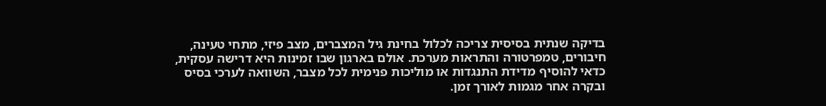בדיקה שנתית בסיסית צריכה לכלול בחינת גיל המצברים, מצב פיזי, מתחי טעינה, חיבורים, טמפרטורה והתראות מערכת. אולם בארגון שבו זמינות היא דרישה עסקית, כדאי להוסיף מדידת התנגדות או מוליכות פנימית לכל מצבר, השוואה לערכי בסיס ובקרה אחר מגמות לאורך זמן.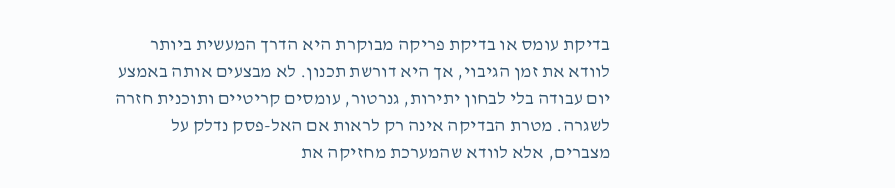בדיקת עומס או בדיקת פריקה מבוקרת היא הדרך המעשית ביותר לוודא את זמן הגיבוי, אך היא דורשת תכנון. לא מבצעים אותה באמצע יום עבודה בלי לבחון יתירות, גנרטור, עומסים קריטיים ותוכנית חזרה לשגרה. מטרת הבדיקה אינה רק לראות אם האל-פסק נדלק על מצברים, אלא לוודא שהמערכת מחזיקה את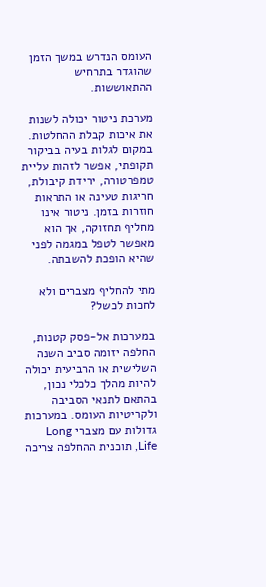העומס הנדרש במשך הזמן שהוגדר בתרחיש ההתאוששות.

מערכת ניטור יכולה לשנות את איכות קבלת ההחלטות. במקום לגלות בעיה בביקור תקופתי, אפשר לזהות עליית טמפרטורה, ירידת קיבולת, חריגות טעינה או התראות חוזרות בזמן. ניטור אינו מחליף תחזוקה, אך הוא מאפשר לטפל במגמה לפני שהיא הופכת להשבתה.

מתי להחליף מצברים ולא לחכות לכשל?

במערכות אל-פסק קטנות, החלפה יזומה סביב השנה השלישית או הרביעית יכולה להיות מהלך כלכלי נכון, בהתאם לתנאי הסביבה ולקריטיות העומס. במערכות גדולות עם מצברי Long Life, תוכנית ההחלפה צריכה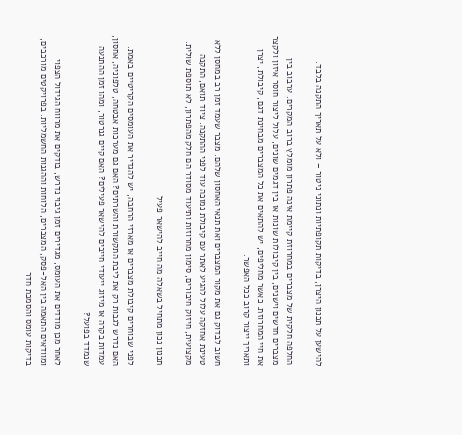להישען על תכנון היצרן, בדיקות תקופתיות ונתוני ניטור – ולא על תאריך התקנה בלבד.

החלפה חלקית של מצברים במחרוזת קיימת אינה פתרון מומלץ ברוב המקרים. ערבוב בין מצברים חדשים וישנים, בין קיבולות שונות או בין דגמים שונים, עלול ליצור חוסר איזון ולקצר את חיי המחרוזת. כאשר מחליפים, יש להתאים את כל המצברים מבחינת דגם, קיבולת, יצרן ותאריך ייצור קרוב ככל האפשר.

חשוב לבדוק גם את מקור המצברים ואת תנאי האחסון שלהם. מצבר שעמד זמן רב במחסן ללא טעינת אחזקה עלול להגיע לאתר עם קיבולת נמוכה עוד לפני ההתקנה. ציוד תואם, התקנה מקצועית, חיזוק חיבורים, סימון מחרוזות ותיעוד מסודר הם חלק מהפתרון, לא תוספת שולית.

תכנון נכון מתחיל בשאלה מה חייב להישאר פעיל

לפני שבוחרים קיבולת מצברים או מארזי הרחבה, יש להגדיר את העומסים הקריטיים באמת. האם נדרש לגבות רק את ליבת התקשורת והשרתים? האם גם מערכות אבטחה, טלפוניה, אחסון, עמדות בקרה או מיזוג ייעודי חייבים להישאר פעילים? האם קיים גנרטור, ומהו זמן ההתנעה שנמדד בפועל?

לאחר מכן מודדים את העומס, מגדירים זמן גיבוי נדרש, בודקים את מרווח הגידול הצפוי ומוודאים התאמה בין האל-פסק, המצברים, הלוחות וההגנות החשמליות. בפרויקטים מורכבים, בדיקות עומס והסמכת חדר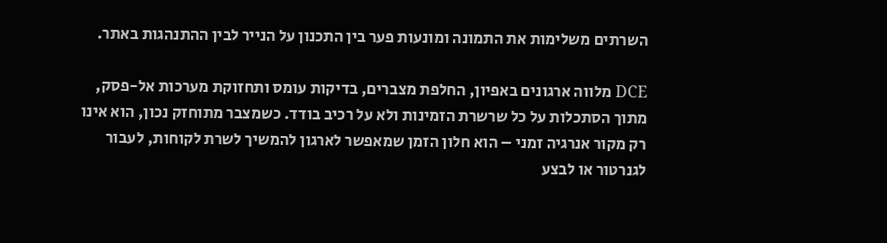השרתים משלימות את התמונה ומונעות פער בין התכנון על הנייר לבין ההתנהגות באתר.

DCE מלווה ארגונים באפיון, החלפת מצברים, בדיקות עומס ותחזוקת מערכות אל-פסק, מתוך הסתכלות על כל שרשרת הזמינות ולא על רכיב בודד. כשמצבר מתוחזק נכון, הוא אינו רק מקור אנרגיה זמני – הוא חלון הזמן שמאפשר לארגון להמשיך לשרת לקוחות, לעבור לגנרטור או לבצע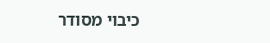כיבוי מסודר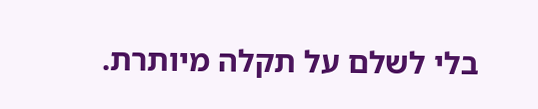בלי לשלם על תקלה מיותרת.